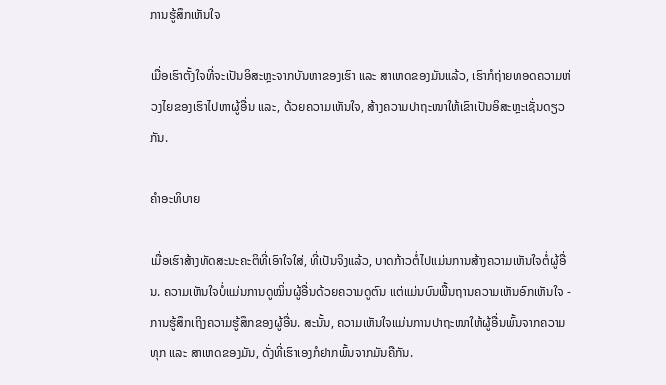ການຮູ້ສຶກເຫັນໃຈ

ເມື່ອເຮົາຕັ້ງໃຈທີ່ຈະເປັນອິສະຫຼະຈາກບັນຫາຂອງເຮົາ ແລະ ສາເຫດຂອງມັນແລ້ວ, ເຮົາກໍຖ່າຍທອດຄວາມຫ່ວງໄຍຂອງເຮົາໄປຫາຜູ້ອື່ນ ແລະ, ດ້ວຍຄວາມເຫັນໃຈ, ສ້າງຄວາມປາຖະໜາໃຫ້ເຂົາເປັນອິສະຫຼະເຊັ່ນດຽວກັນ.

ຄຳອະທິບາຍ

ເມື່ອເຮົາສ້າງທັດສະນະຄະຕິທີ່ເອົາໃຈໃສ່, ທີ່ເປັນຈິງແລ້ວ, ບາດກ້າວຕໍ່ໄປແມ່ນການສ້າງຄວາມເຫັນໃຈຕໍ່ຜູ້ອື່ນ. ຄວາມເຫັນໃຈບໍ່ແມ່ນການດູໝິ່ນຜູ້ອື່ນດ້ວຍຄວາມດູຕົນ ແຕ່ແມ່ນບົນພື້ນຖານຄວາມເຫັນອົກເຫັນໃຈ - ການຮູ້ສຶກເຖິງຄວາມຮູ້ສຶກຂອງຜູ້ອື່ນ. ສະນັ້ນ, ຄວາມເຫັນໃຈແມ່ນການປາຖະໜາໃຫ້ຜູ້ອື່ນພົ້ນຈາກຄວາມທຸກ ແລະ ສາເຫດຂອງມັນ, ດັ່ງທີ່ເຮົາເອງກໍຢາກພົ້ນຈາກມັນຄືກັນ.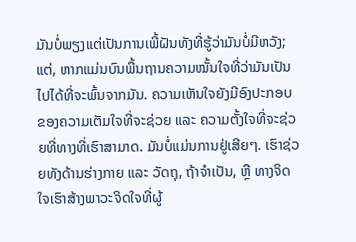ມັນບໍ່ພຽງແຕ່ເປັນການເພີ້ຝັນທັງທີ່ຮູ້ວ່າມັນບໍ່ມີຫວັງ; ແຕ່, ຫາກແມ່ນບົນພື້ນຖານຄວາມໝັ້ນໃຈທີ່ວ່າມັນເປັນໄປໄດ້ທີ່ຈະພົ້ນຈາກມັນ. ຄວາມເຫັນໃຈຍັງມີອົງປະກອບຂອງຄວາມເຕັມໃຈທີ່ຈະຊ່ວຍ ແລະ ຄວາມຕັ້ງໃຈທີ່ຈະຊ່ວຍທີ່ທາງທີ່ເຮົາສາມາດ. ມັນບໍ່ແມ່ນການຢູ່ເສີຍໆ. ເຮົາຊ່ວຍທັງດ້ານຮ່າງກາຍ ແລະ ວັດຖຸ, ຖ້າຈຳເປັນ, ຫຼື ທາງຈິດໃຈເຮົາສ້າງພາວະຈິດໃຈທີ່ຜູ້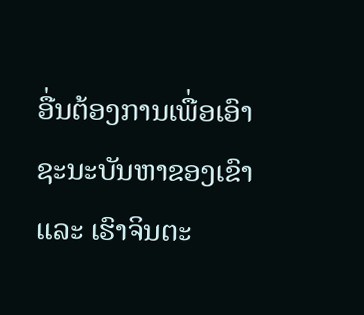ອື່ນຕ້ອງການເພື່ອເອົາຊະນະບັນຫາຂອງເຂົາ ແລະ ເຮົາຈິນຕະ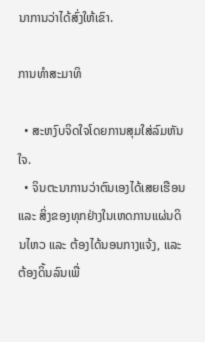ນາການວ່າໄດ້ສົ່ງໃຫ້ເຂົາ.

ການທຳສະມາທິ

  • ສະຫງົບຈິດໃຈໂດຍການສຸມໃສ່ລົມຫັນໃຈ.
  • ຈິນຕະນາການວ່າຕົນເອງໄດ້ເສຍເຮືອນ ແລະ ສິ່ງຂອງທຸກຢ່າງໃນເຫດການແຜ່ນດິນໄຫວ ແລະ ຕ້ອງໄດ້ນອນກາງແຈ້ງ, ແລະ ຕ້ອງດິ້ນລົນເພື່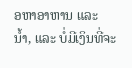ອຫາອາຫານ ແລະ ນ້ຳ, ແລະ ບໍ່ມີເງິນທີ່ຈະ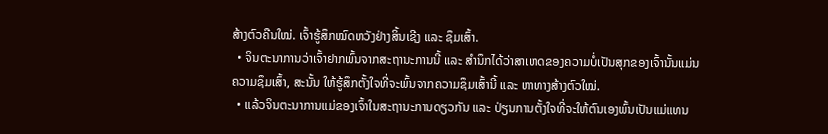ສ້າງຕົວຄືນໃໝ່. ເຈົ້າຮູ້ສຶກໝົດຫວັງຢ່າງສິ້ນເຊີງ ແລະ ຊຶມເສົ້າ.
  • ຈິນຕະນາການວ່າເຈົ້າຢາກພົ້ນຈາກສະຖານະການນີ້ ແລະ ສຳນຶກໄດ້ວ່າສາເຫດຂອງຄວາມບໍ່ເປັນສຸກຂອງເຈົ້ານັ້ນແມ່ນຄວາມຊຶມເສົ້າ, ສະນັ້ນ ໃຫ້ຮູ້ສຶກຕັ້ງໃຈທີ່ຈະພົ້ນຈາກຄວາມຊຶມເສົ້ານີ້ ແລະ ຫາທາງສ້າງຕົວໃໝ່.
  • ແລ້ວຈິນຕະນາການແມ່ຂອງເຈົ້າໃນສະຖານະການດຽວກັນ ແລະ ປ່ຽນການຕັ້ງໃຈທີ່ຈະໃຫ້ຕົນເອງພົ້ນເປັນແມ່ແທນ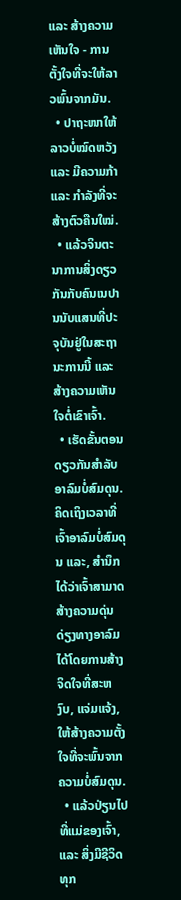ແລະ ສ້າງຄວາມເຫັນໃຈ - ການຕັ້ງໃຈທີ່ຈະໃຫ້ລາວພົ້ນຈາກມັນ.
  • ປາຖະໜາໃຫ້ລາວບໍ່ໝົດຫວັງ ແລະ ມີຄວາມກ້າ ແລະ ກຳລັງທີ່ຈະສ້າງຕົວຄືນໃໝ່.
  • ແລ້ວຈິນຕະນາການສິ່ງດຽວກັນກັບຄົນເນປານນັບແສນທີ່ປະຈຸບັນຢູ່ໃນສະຖານະການນີ້ ແລະ ສ້າງຄວາມເຫັນໃຈຕໍ່ເຂົາເຈົ້າ.
  • ເຮັດຂັ້ນຕອນດຽວກັນສຳລັບອາລົມບໍ່ສົມດຸນ. ຄິດເຖິງເວລາທີ່ເຈົ້າອາລົມບໍ່ສົມດຸນ ແລະ, ສຳນຶກໄດ້ວ່າເຈົ້າສາມາດສ້າງຄວາມດຸ່ນດ່ຽງທາງອາລົມໄດ້ໂດຍການສ້າງຈິດໃຈທີ່ສະຫງົບ, ແຈ່ມແຈ້ງ, ໃຫ້ສ້າງຄວາມຕັ້ງໃຈທີ່ຈະພົ້ນຈາກຄວາມບໍ່ສົມດຸນ.
  • ແລ້ວປ່ຽນໄປທີ່ແມ່ຂອງເຈົ້າ, ແລະ ສິ່ງມີຊີວິດທຸກ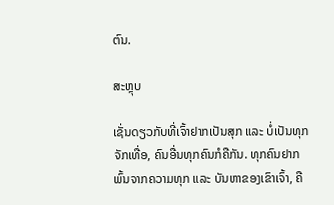ຕົນ.

ສະຫຼຸບ

ເຊັ່ນດຽວກັບທີ່ເຈົ້າຢາກເປັນສຸກ ແລະ ບໍ່ເປັນທຸກຈັກເທື່ອ, ຄົນອື່ນທຸກຄົນກໍຄືກັນ. ທຸກຄົນຢາກພົ້ນຈາກຄວາມທຸກ ແລະ ບັນຫາຂອງເຂົາເຈົ້າ, ຄື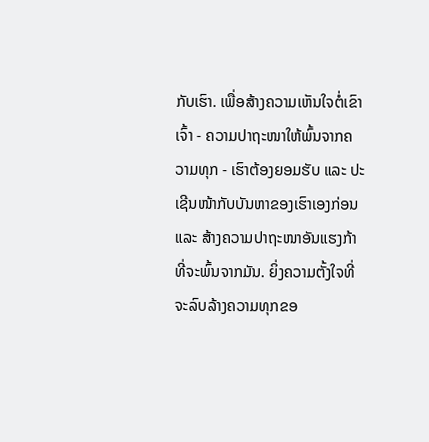ກັບເຮົາ. ເພື່ອສ້າງຄວາມເຫັນໃຈຕໍ່ເຂົາເຈົ້າ - ຄວາມປາຖະໜາໃຫ້ພົ້ນຈາກຄວາມທຸກ - ເຮົາຕ້ອງຍອມຮັບ ແລະ ປະເຊີນໜ້າກັບບັນຫາຂອງເຮົາເອງກ່ອນ ແລະ ສ້າງຄວາມປາຖະໜາອັນແຮງກ້າທີ່ຈະພົ້ນຈາກມັນ. ຍິ່ງຄວາມຕັ້ງໃຈທີ່ຈະລົບລ້າງຄວາມທຸກຂອ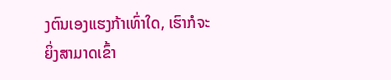ງຕົນເອງແຮງກ້າເທົ່າໃດ, ເຮົາກໍຈະຍິ່ງສາມາດເຂົ້າ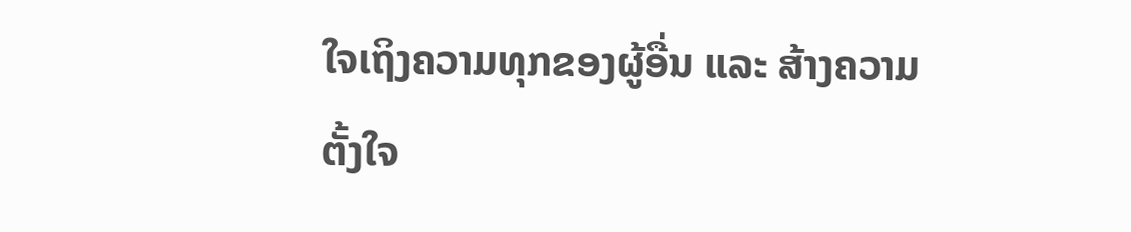ໃຈເຖິງຄວາມທຸກຂອງຜູ້ອື່ນ ແລະ ສ້າງຄວາມຕັ້ງໃຈ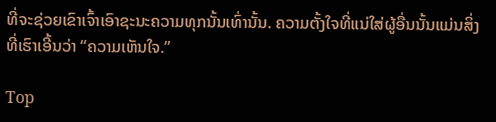ທີ່ຈະຊ່ວຍເຂົາເຈົ້າເອົາຊະນະຄວາມທຸກນັ້ນເທົ່ານັ້ນ. ຄວາມຕັ້ງໃຈທີ່ແນ່ໃສ່ຜູ້ອື່ນນັ້ນແມ່ນສິ່ງທີ່ເຮົາເອີ້ນວ່າ “ຄວາມເຫັນໃຈ.”

Top